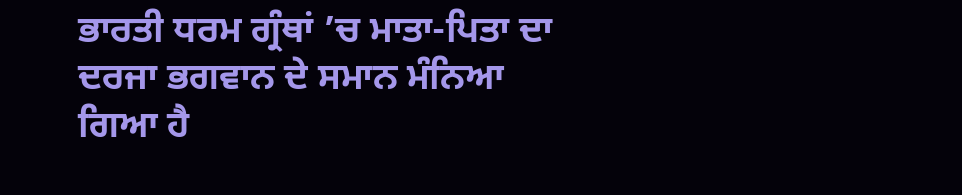ਭਾਰਤੀ ਧਰਮ ਗ੍ਰੰਥਾਂ ’ਚ ਮਾਤਾ-ਪਿਤਾ ਦਾ ਦਰਜਾ ਭਗਵਾਨ ਦੇ ਸਮਾਨ ਮੰਨਿਆ ਗਿਆ ਹੈ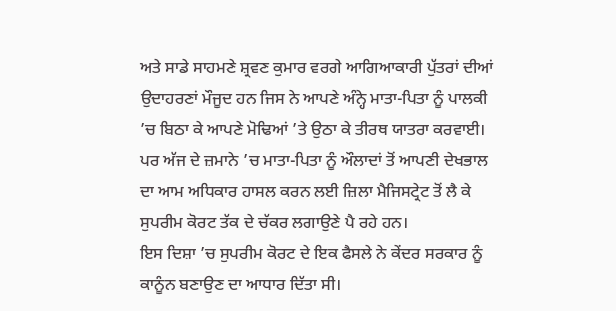ਅਤੇ ਸਾਡੇ ਸਾਹਮਣੇ ਸ਼੍ਰਵਣ ਕੁਮਾਰ ਵਰਗੇ ਆਗਿਆਕਾਰੀ ਪੁੱਤਰਾਂ ਦੀਆਂ ਉਦਾਹਰਣਾਂ ਮੌਜੂਦ ਹਨ ਜਿਸ ਨੇ ਆਪਣੇ ਅੰਨ੍ਹੇ ਮਾਤਾ-ਪਿਤਾ ਨੂੰ ਪਾਲਕੀ ’ਚ ਬਿਠਾ ਕੇ ਆਪਣੇ ਮੋਢਿਆਂ ’ਤੇ ਉਠਾ ਕੇ ਤੀਰਥ ਯਾਤਰਾ ਕਰਵਾਈ। ਪਰ ਅੱਜ ਦੇ ਜ਼ਮਾਨੇ ’ਚ ਮਾਤਾ-ਪਿਤਾ ਨੂੰ ਔਲਾਦਾਂ ਤੋਂ ਆਪਣੀ ਦੇਖਭਾਲ ਦਾ ਆਮ ਅਧਿਕਾਰ ਹਾਸਲ ਕਰਨ ਲਈ ਜ਼ਿਲਾ ਮੈਜਿਸਟ੍ਰੇਟ ਤੋਂ ਲੈ ਕੇ ਸੁਪਰੀਮ ਕੋਰਟ ਤੱਕ ਦੇ ਚੱਕਰ ਲਗਾਉਣੇ ਪੈ ਰਹੇ ਹਨ।
ਇਸ ਦਿਸ਼ਾ ’ਚ ਸੁਪਰੀਮ ਕੋਰਟ ਦੇ ਇਕ ਫੈਸਲੇ ਨੇ ਕੇਂਦਰ ਸਰਕਾਰ ਨੂੰ ਕਾਨੂੰਨ ਬਣਾਉਣ ਦਾ ਆਧਾਰ ਦਿੱਤਾ ਸੀ।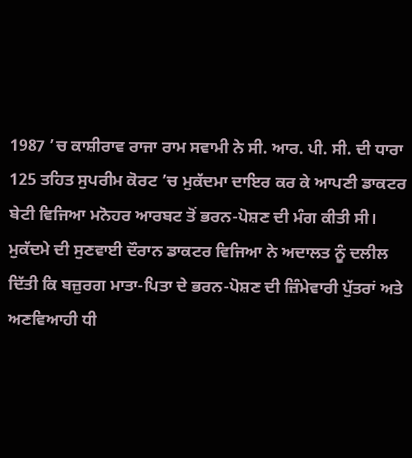1987 ’ਚ ਕਾਸ਼ੀਰਾਵ ਰਾਜਾ ਰਾਮ ਸਵਾਮੀ ਨੇ ਸੀ. ਆਰ. ਪੀ. ਸੀ. ਦੀ ਧਾਰਾ 125 ਤਹਿਤ ਸੁਪਰੀਮ ਕੋਰਟ ’ਚ ਮੁਕੱਦਮਾ ਦਾਇਰ ਕਰ ਕੇ ਆਪਣੀ ਡਾਕਟਰ ਬੇਟੀ ਵਿਜਿਆ ਮਨੋਹਰ ਆਰਬਟ ਤੋਂ ਭਰਨ-ਪੋਸ਼ਣ ਦੀ ਮੰਗ ਕੀਤੀ ਸੀ।
ਮੁਕੱਦਮੇ ਦੀ ਸੁਣਵਾਈ ਦੌਰਾਨ ਡਾਕਟਰ ਵਿਜਿਆ ਨੇ ਅਦਾਲਤ ਨੂੰ ਦਲੀਲ ਦਿੱਤੀ ਕਿ ਬਜ਼ੁਰਗ ਮਾਤਾ-ਪਿਤਾ ਦੇ ਭਰਨ-ਪੋਸ਼ਣ ਦੀ ਜ਼ਿੰਮੇਵਾਰੀ ਪੁੱਤਰਾਂ ਅਤੇ ਅਣਵਿਆਹੀ ਧੀ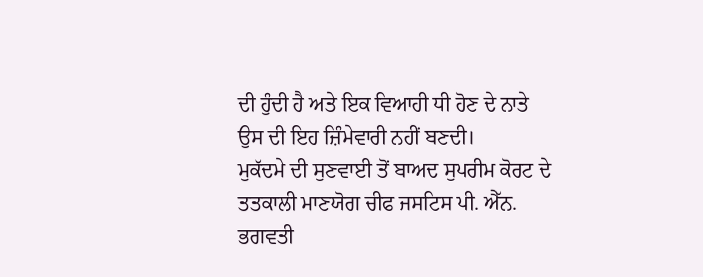ਦੀ ਹੁੰਦੀ ਹੈ ਅਤੇ ਇਕ ਵਿਆਹੀ ਧੀ ਹੋਣ ਦੇ ਨਾਤੇ ਉਸ ਦੀ ਇਹ ਜ਼ਿੰਮੇਵਾਰੀ ਨਹੀਂ ਬਣਦੀ।
ਮੁਕੱਦਮੇ ਦੀ ਸੁਣਵਾਈ ਤੋਂ ਬਾਅਦ ਸੁਪਰੀਮ ਕੋਰਟ ਦੇ ਤਤਕਾਲੀ ਮਾਣਯੋਗ ਚੀਫ ਜਸਟਿਸ ਪੀ. ਐੱਨ. ਭਗਵਤੀ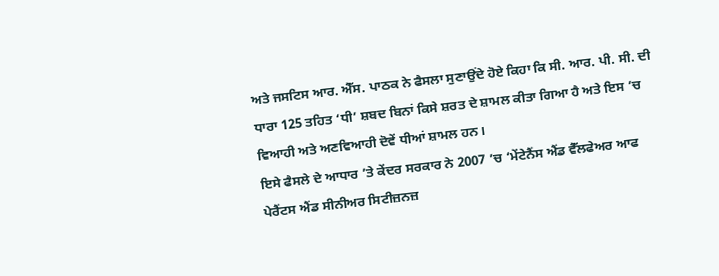ਅਤੇ ਜਸਟਿਸ ਆਰ. ਐੱਸ. ਪਾਠਕ ਨੇ ਫੈਸਲਾ ਸੁਣਾਉਂਦੇ ਹੋਏ ਕਿਹਾ ਕਿ ਸੀ. ਆਰ. ਪੀ. ਸੀ. ਦੀ ਧਾਰਾ 125 ਤਹਿਤ ‘ਧੀ’ ਸ਼ਬਦ ਬਿਨਾਂ ਕਿਸੇ ਸ਼ਰਤ ਦੇ ਸ਼ਾਮਲ ਕੀਤਾ ਗਿਆ ਹੈ ਅਤੇ ਇਸ ’ਚ ਵਿਆਹੀ ਅਤੇ ਅਣਵਿਆਹੀ ਦੋਵੇਂ ਧੀਆਂ ਸ਼ਾਮਲ ਹਨ।
ਇਸੇ ਫੈਸਲੇ ਦੇ ਆਧਾਰ ’ਤੇ ਕੇਂਦਰ ਸਰਕਾਰ ਨੇ 2007 ’ਚ ‘ਮੇਂਟੇਨੈਂਸ ਐਂਡ ਵੈੱਲਫੇਅਰ ਆਫ ਪੇਰੈਂਟਸ ਐਂਡ ਸੀਨੀਅਰ ਸਿਟੀਜ਼ਨਜ਼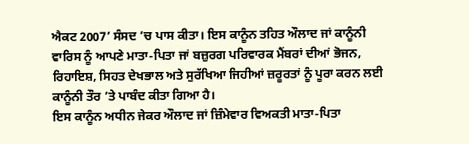ਐਕਟ 2007’ ਸੰਸਦ ’ਚ ਪਾਸ ਕੀਤਾ। ਇਸ ਕਾਨੂੰਨ ਤਹਿਤ ਔਲਾਦ ਜਾਂ ਕਾਨੂੰਨੀ ਵਾਰਿਸ ਨੂੰ ਆਪਣੇ ਮਾਤਾ-ਪਿਤਾ ਜਾਂ ਬਜ਼ੁਰਗ ਪਰਿਵਾਰਕ ਮੈਂਬਰਾਂ ਦੀਆਂ ਭੋਜਨ, ਰਿਹਾਇਸ਼, ਸਿਹਤ ਦੇਖਭਾਲ ਅਤੇ ਸੁਰੱਖਿਆ ਜਿਹੀਆਂ ਜ਼ਰੂਰਤਾਂ ਨੂੰ ਪੂਰਾ ਕਰਨ ਲਈ ਕਾਨੂੰਨੀ ਤੌਰ ’ਤੇ ਪਾਬੰਦ ਕੀਤਾ ਗਿਆ ਹੈ।
ਇਸ ਕਾਨੂੰਨ ਅਧੀਨ ਜੇਕਰ ਔਲਾਦ ਜਾਂ ਜ਼ਿੰਮੇਵਾਰ ਵਿਅਕਤੀ ਮਾਤਾ-ਪਿਤਾ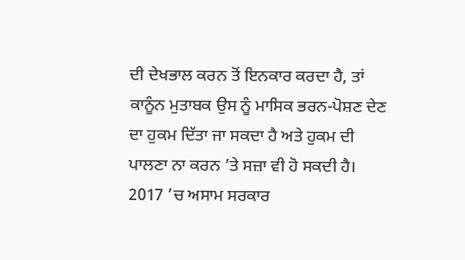ਦੀ ਦੇਖਭਾਲ ਕਰਨ ਤੋਂ ਇਨਕਾਰ ਕਰਦਾ ਹੈ, ਤਾਂ ਕਾਨੂੰਨ ਮੁਤਾਬਕ ਉਸ ਨੂੰ ਮਾਸਿਕ ਭਰਨ-ਪੋਸ਼ਣ ਦੇਣ ਦਾ ਹੁਕਮ ਦਿੱਤਾ ਜਾ ਸਕਦਾ ਹੈ ਅਤੇ ਹੁਕਮ ਦੀ ਪਾਲਣਾ ਨਾ ਕਰਨ ’ਤੇ ਸਜ਼ਾ ਵੀ ਹੋ ਸਕਦੀ ਹੈ।
2017 ’ਚ ਅਸਾਮ ਸਰਕਾਰ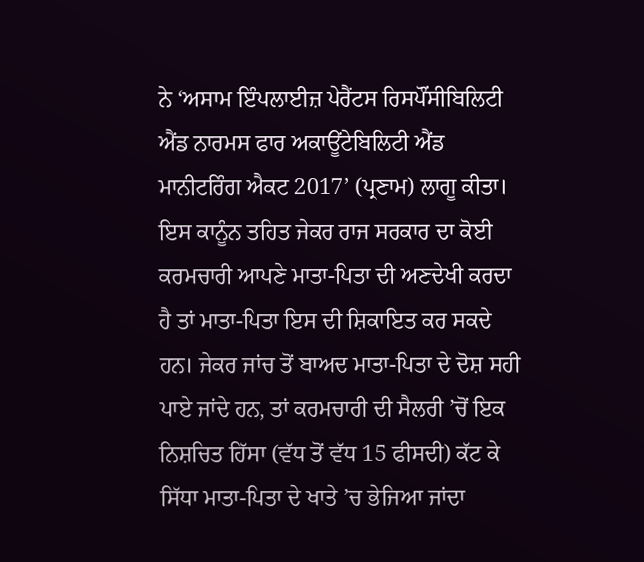ਨੇ ‘ਅਸਾਮ ਇੰਪਲਾਈਜ਼ ਪੇਰੈਂਟਸ ਰਿਸਪੌਂਸੀਬਿਲਿਟੀ ਐਂਡ ਨਾਰਮਸ ਫਾਰ ਅਕਾਊਂਟੇਬਿਲਿਟੀ ਐਂਡ ਮਾਨੀਟਰਿੰਗ ਐਕਟ 2017’ (ਪ੍ਰਣਾਮ) ਲਾਗੂ ਕੀਤਾ। ਇਸ ਕਾਨੂੰਨ ਤਹਿਤ ਜੇਕਰ ਰਾਜ ਸਰਕਾਰ ਦਾ ਕੋਈ ਕਰਮਚਾਰੀ ਆਪਣੇ ਮਾਤਾ-ਪਿਤਾ ਦੀ ਅਣਦੇਖੀ ਕਰਦਾ ਹੈ ਤਾਂ ਮਾਤਾ-ਪਿਤਾ ਇਸ ਦੀ ਸ਼ਿਕਾਇਤ ਕਰ ਸਕਦੇ ਹਨ। ਜੇਕਰ ਜਾਂਚ ਤੋਂ ਬਾਅਦ ਮਾਤਾ-ਪਿਤਾ ਦੇ ਦੋਸ਼ ਸਹੀ ਪਾਏ ਜਾਂਦੇ ਹਨ, ਤਾਂ ਕਰਮਚਾਰੀ ਦੀ ਸੈਲਰੀ ’ਚੋਂ ਇਕ ਨਿਸ਼ਚਿਤ ਹਿੱਸਾ (ਵੱਧ ਤੋਂ ਵੱਧ 15 ਫੀਸਦੀ) ਕੱਟ ਕੇ ਸਿੱਧਾ ਮਾਤਾ-ਪਿਤਾ ਦੇ ਖਾਤੇ ’ਚ ਭੇਜਿਆ ਜਾਂਦਾ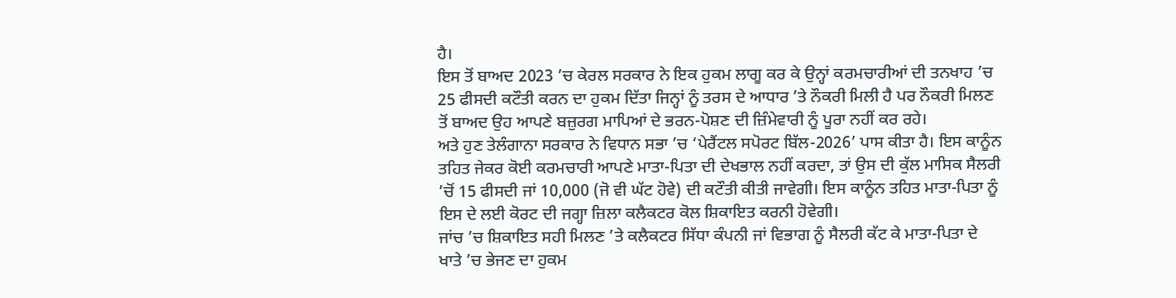ਹੈ।
ਇਸ ਤੋਂ ਬਾਅਦ 2023 ’ਚ ਕੇਰਲ ਸਰਕਾਰ ਨੇ ਇਕ ਹੁਕਮ ਲਾਗੂ ਕਰ ਕੇ ਉਨ੍ਹਾਂ ਕਰਮਚਾਰੀਆਂ ਦੀ ਤਨਖਾਹ ’ਚ 25 ਫੀਸਦੀ ਕਟੌਤੀ ਕਰਨ ਦਾ ਹੁਕਮ ਦਿੱਤਾ ਜਿਨ੍ਹਾਂ ਨੂੰ ਤਰਸ ਦੇ ਆਧਾਰ ’ਤੇ ਨੌਕਰੀ ਮਿਲੀ ਹੈ ਪਰ ਨੌਕਰੀ ਮਿਲਣ ਤੋਂ ਬਾਅਦ ਉਹ ਆਪਣੇ ਬਜ਼ੁਰਗ ਮਾਪਿਆਂ ਦੇ ਭਰਨ-ਪੋਸ਼ਣ ਦੀ ਜ਼ਿੰਮੇਵਾਰੀ ਨੂੰ ਪੂਰਾ ਨਹੀਂ ਕਰ ਰਹੇ।
ਅਤੇ ਹੁਣ ਤੇਲੰਗਾਨਾ ਸਰਕਾਰ ਨੇ ਵਿਧਾਨ ਸਭਾ ’ਚ ‘ਪੇਰੈਂਟਲ ਸਪੋਰਟ ਬਿੱਲ-2026’ ਪਾਸ ਕੀਤਾ ਹੈ। ਇਸ ਕਾਨੂੰਨ ਤਹਿਤ ਜੇਕਰ ਕੋਈ ਕਰਮਚਾਰੀ ਆਪਣੇ ਮਾਤਾ-ਪਿਤਾ ਦੀ ਦੇਖਭਾਲ ਨਹੀਂ ਕਰਦਾ, ਤਾਂ ਉਸ ਦੀ ਕੁੱਲ ਮਾਸਿਕ ਸੈਲਰੀ ’ਚੋਂ 15 ਫੀਸਦੀ ਜਾਂ 10,000 (ਜੋ ਵੀ ਘੱਟ ਹੋਵੇ) ਦੀ ਕਟੌਤੀ ਕੀਤੀ ਜਾਵੇਗੀ। ਇਸ ਕਾਨੂੰਨ ਤਹਿਤ ਮਾਤਾ-ਪਿਤਾ ਨੂੰ ਇਸ ਦੇ ਲਈ ਕੋਰਟ ਦੀ ਜਗ੍ਹਾ ਜ਼ਿਲਾ ਕਲੈਕਟਰ ਕੋਲ ਸ਼ਿਕਾਇਤ ਕਰਨੀ ਹੋਵੇਗੀ।
ਜਾਂਚ ’ਚ ਸ਼ਿਕਾਇਤ ਸਹੀ ਮਿਲਣ ’ਤੇ ਕਲੈਕਟਰ ਸਿੱਧਾ ਕੰਪਨੀ ਜਾਂ ਵਿਭਾਗ ਨੂੰ ਸੈਲਰੀ ਕੱਟ ਕੇ ਮਾਤਾ-ਪਿਤਾ ਦੇ ਖਾਤੇ ’ਚ ਭੇਜਣ ਦਾ ਹੁਕਮ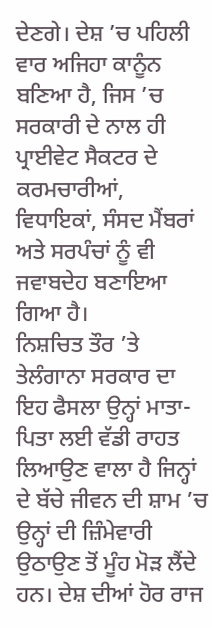ਦੇਣਗੇ। ਦੇਸ਼ ’ਚ ਪਹਿਲੀ ਵਾਰ ਅਜਿਹਾ ਕਾਨੂੰਨ ਬਣਿਆ ਹੈ, ਜਿਸ ’ਚ ਸਰਕਾਰੀ ਦੇ ਨਾਲ ਹੀ ਪ੍ਰਾਈਵੇਟ ਸੈਕਟਰ ਦੇ ਕਰਮਚਾਰੀਆਂ, ਵਿਧਾਇਕਾਂ, ਸੰਸਦ ਮੈਂਬਰਾਂ ਅਤੇ ਸਰਪੰਚਾਂ ਨੂੰ ਵੀ ਜਵਾਬਦੇਹ ਬਣਾਇਆ ਗਿਆ ਹੈ।
ਨਿਸ਼ਚਿਤ ਤੌਰ ’ਤੇ ਤੇਲੰਗਾਨਾ ਸਰਕਾਰ ਦਾ ਇਹ ਫੈਸਲਾ ਉਨ੍ਹਾਂ ਮਾਤਾ-ਪਿਤਾ ਲਈ ਵੱਡੀ ਰਾਹਤ ਲਿਆਉਣ ਵਾਲਾ ਹੈ ਜਿਨ੍ਹਾਂ ਦੇ ਬੱਚੇ ਜੀਵਨ ਦੀ ਸ਼ਾਮ ’ਚ ਉਨ੍ਹਾਂ ਦੀ ਜ਼ਿੰਮੇਵਾਰੀ ਉਠਾਉਣ ਤੋਂ ਮੂੰਹ ਮੋੜ ਲੈਂਦੇ ਹਨ। ਦੇਸ਼ ਦੀਆਂ ਹੋਰ ਰਾਜ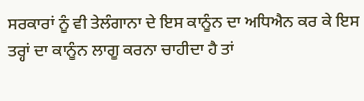ਸਰਕਾਰਾਂ ਨੂੰ ਵੀ ਤੇਲੰਗਾਨਾ ਦੇ ਇਸ ਕਾਨੂੰਨ ਦਾ ਅਧਿਐਨ ਕਰ ਕੇ ਇਸ ਤਰ੍ਹਾਂ ਦਾ ਕਾਨੂੰਨ ਲਾਗੂ ਕਰਨਾ ਚਾਹੀਦਾ ਹੈ ਤਾਂ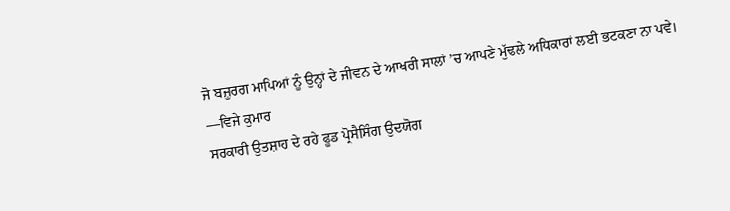ਜੋ ਬਜ਼ੁਰਗ ਮਾਪਿਆਂ ਨੂੰ ਉਨ੍ਹਾਂ ਦੇ ਜੀਵਨ ਦੇ ਆਖਰੀ ਸਾਲਾਂ ’ਚ ਆਪਣੇ ਮੁੱਢਲੇ ਅਧਿਕਾਰਾਂ ਲਈ ਭਟਕਣਾ ਨਾ ਪਵੇ।
—ਵਿਜੇ ਕੁਮਾਰ
ਸਰਕਾਰੀ ਉਤਸ਼ਾਹ ਦੇ ਰਹੇ ਫੂਡ ਪ੍ਰੋਸੈਸਿੰਗ ਉਦਯੋਗ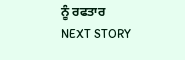ਨੂੰ ਰਫਤਾਰ
NEXT STORY